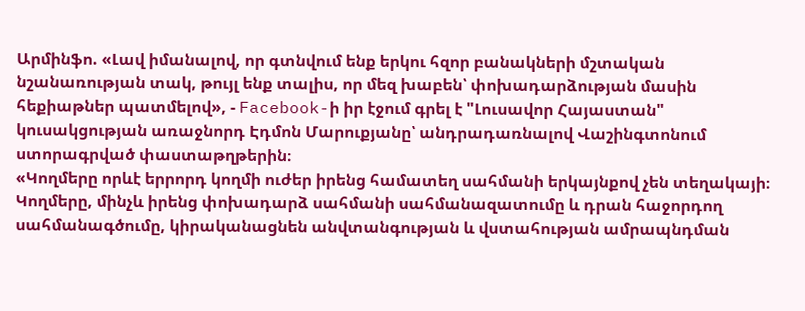Արմինֆո. «Լավ իմանալով, որ գտնվում ենք երկու հզոր բանակների մշտական նշանառության տակ, թույլ ենք տալիս, որ մեզ խաբեն՝ փոխադարձության մասին հեքիաթներ պատմելով», - Facebook-ի իր էջում գրել է "Լուսավոր Հայաստան" կուսակցության առաջնորդ Էդմոն Մարուքյանը՝ անդրադառնալով Վաշինգտոնում ստորագրված փաստաթղթերին։
«Կողմերը որևէ երրորդ կողմի ուժեր իրենց համատեղ սահմանի երկայնքով չեն տեղակայի։ Կողմերը, մինչև իրենց փոխադարձ սահմանի սահմանազատումը և դրան հաջորդող սահմանագծումը, կիրականացնեն անվտանգության և վստահության ամրապնդման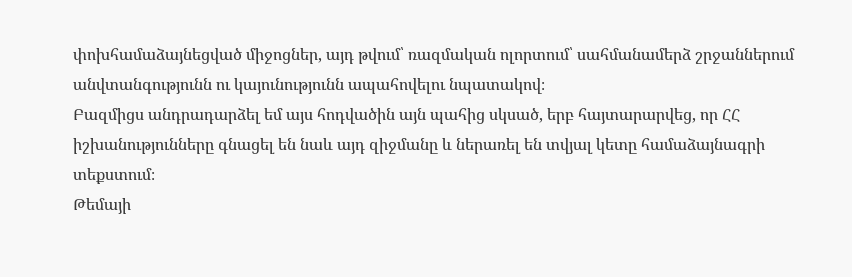փոխհամաձայնեցված միջոցներ, այդ թվում՝ ռազմական ոլորտում՝ սահմանամերձ շրջաններում անվտանգությունն ու կայունությունն ապահովելու նպատակով։
Բազմիցս անդրադարձել եմ այս հոդվածին այն պահից սկսած, երբ հայտարարվեց, որ ՀՀ իշխանությունները գնացել են նաև այդ զիջմանը և ներառել են տվյալ կետը համաձայնագրի տեքստում։
Թեմայի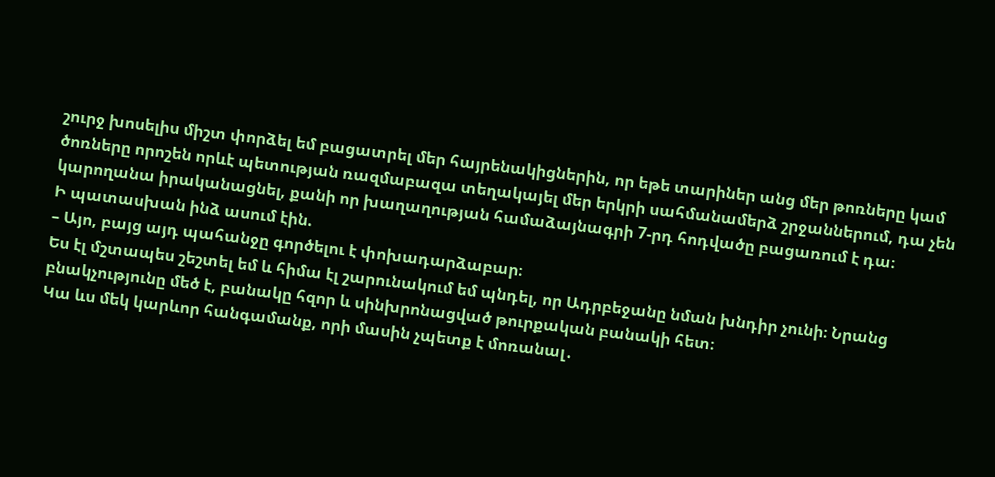շուրջ խոսելիս միշտ փորձել եմ բացատրել մեր հայրենակիցներին, որ եթե տարիներ անց մեր թոռները կամ ծոռները որոշեն որևէ պետության ռազմաբազա տեղակայել մեր երկրի սահմանամերձ շրջաններում, դա չեն կարողանա իրականացնել, քանի որ խաղաղության համաձայնագրի 7-րդ հոդվածը բացառում է դա։
Ի պատասխան ինձ ասում էին.
– Այո, բայց այդ պահանջը գործելու է փոխադարձաբար։
Ես էլ մշտապես շեշտել եմ և հիմա էլ շարունակում եմ պնդել, որ Ադրբեջանը նման խնդիր չունի։ Նրանց բնակչությունը մեծ է, բանակը հզոր և սինխրոնացված թուրքական բանակի հետ։
Կա ևս մեկ կարևոր հանգամանք, որի մասին չպետք է մոռանալ․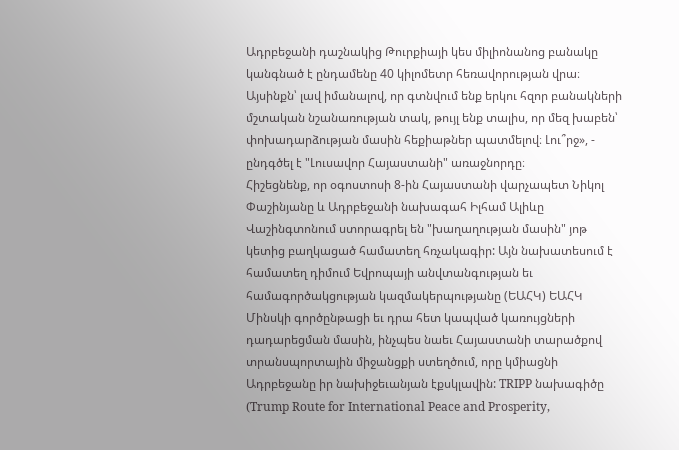Ադրբեջանի դաշնակից Թուրքիայի կես միլիոնանոց բանակը կանգնած է ընդամենը 40 կիլոմետր հեռավորության վրա։
Այսինքն՝ լավ իմանալով, որ գտնվում ենք երկու հզոր բանակների մշտական նշանառության տակ, թույլ ենք տալիս, որ մեզ խաբեն՝ փոխադարձության մասին հեքիաթներ պատմելով։ Լու՞րջ», - ընդգծել է "Լուսավոր Հայաստանի" առաջնորդը։
Հիշեցնենք, որ օգոստոսի 8-ին Հայաստանի վարչապետ Նիկոլ Փաշինյանը և Ադրբեջանի նախագահ Իլհամ Ալիևը Վաշինգտոնում ստորագրել են "խաղաղության մասին" յոթ կետից բաղկացած համատեղ հռչակագիր: Այն նախատեսում է համատեղ դիմում Եվրոպայի անվտանգության եւ համագործակցության կազմակերպությանը (ԵԱՀԿ) ԵԱՀԿ Մինսկի գործընթացի եւ դրա հետ կապված կառույցների դադարեցման մասին, ինչպես նաեւ Հայաստանի տարածքով տրանսպորտային միջանցքի ստեղծում, որը կմիացնի Ադրբեջանը իր նախիջեւանյան էքսկլավին: TRIPP նախագիծը (Trump Route for International Peace and Prosperity,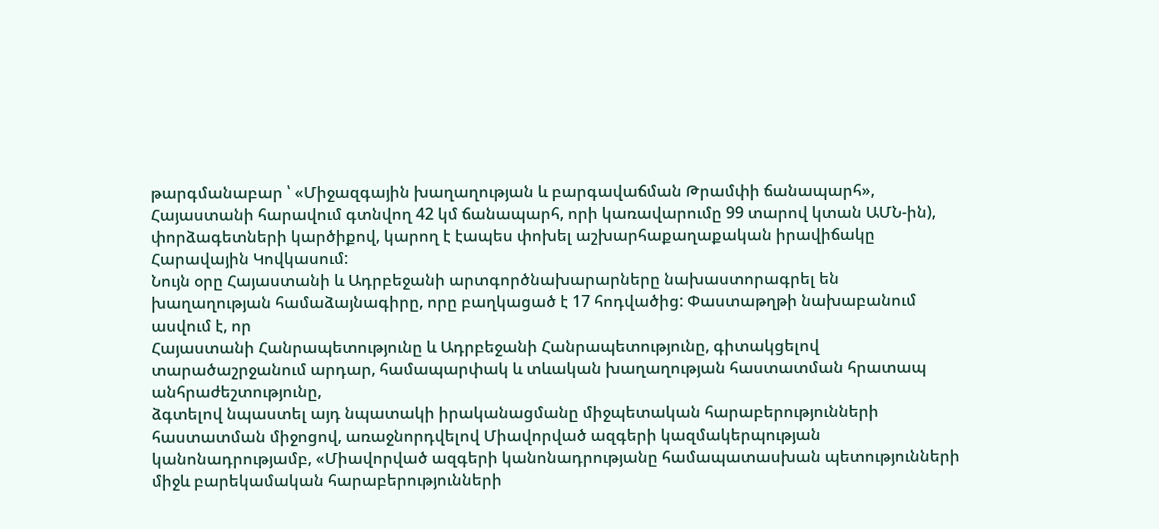թարգմանաբար ՝ «Միջազգային խաղաղության և բարգավաճման Թրամփի ճանապարհ», Հայաստանի հարավում գտնվող 42 կմ ճանապարհ, որի կառավարումը 99 տարով կտան ԱՄՆ-ին), փորձագետների կարծիքով, կարող է էապես փոխել աշխարհաքաղաքական իրավիճակը Հարավային Կովկասում:
Նույն օրը Հայաստանի և Ադրբեջանի արտգործնախարարները նախաստորագրել են խաղաղության համաձայնագիրը, որը բաղկացած է 17 հոդվածից: Փաստաթղթի նախաբանում ասվում է, որ
Հայաստանի Հանրապետությունը և Ադրբեջանի Հանրապետությունը, գիտակցելով տարածաշրջանում արդար, համապարփակ և տևական խաղաղության հաստատման հրատապ անհրաժեշտությունը,
ձգտելով նպաստել այդ նպատակի իրականացմանը միջպետական հարաբերությունների հաստատման միջոցով, առաջնորդվելով Միավորված ազգերի կազմակերպության կանոնադրությամբ, «Միավորված ազգերի կանոնադրությանը համապատասխան պետությունների միջև բարեկամական հարաբերությունների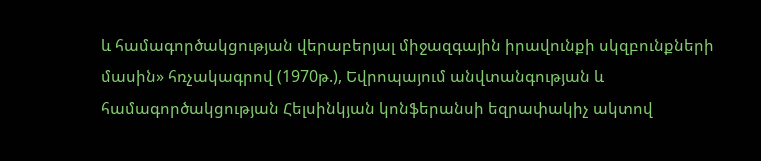և համագործակցության վերաբերյալ միջազգային իրավունքի սկզբունքների մասին» հռչակագրով (1970թ.), Եվրոպայում անվտանգության և համագործակցության Հելսինկյան կոնֆերանսի եզրափակիչ ակտով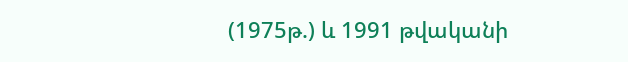(1975թ.) և 1991 թվականի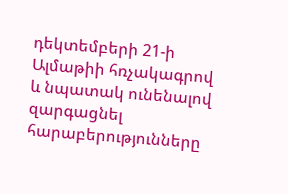դեկտեմբերի 21-ի Ալմաթիի հռչակագրով և նպատակ ունենալով զարգացնել հարաբերությունները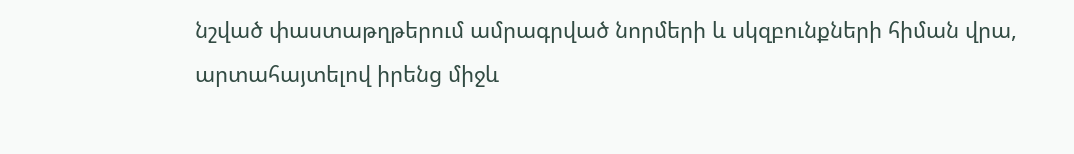նշված փաստաթղթերում ամրագրված նորմերի և սկզբունքների հիման վրա,
արտահայտելով իրենց միջև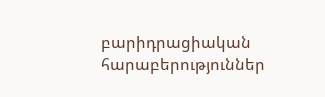բարիդրացիական հարաբերություններ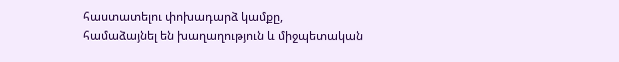հաստատելու փոխադարձ կամքը,
համաձայնել են խաղաղություն և միջպետական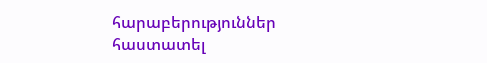հարաբերություններ հաստատել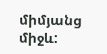միմյանց միջև: